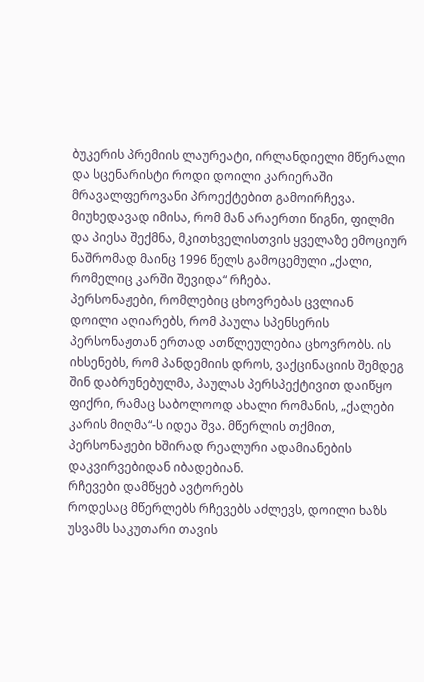ბუკერის პრემიის ლაურეატი, ირლანდიელი მწერალი და სცენარისტი როდი დოილი კარიერაში მრავალფეროვანი პროექტებით გამოირჩევა. მიუხედავად იმისა, რომ მან არაერთი წიგნი, ფილმი და პიესა შექმნა, მკითხველისთვის ყველაზე ემოციურ ნაშრომად მაინც 1996 წელს გამოცემული „ქალი, რომელიც კარში შევიდა“ რჩება.
პერსონაჟები, რომლებიც ცხოვრებას ცვლიან
დოილი აღიარებს, რომ პაულა სპენსერის პერსონაჟთან ერთად ათწლეულებია ცხოვრობს. ის იხსენებს, რომ პანდემიის დროს, ვაქცინაციის შემდეგ შინ დაბრუნებულმა, პაულას პერსპექტივით დაიწყო ფიქრი, რამაც საბოლოოდ ახალი რომანის, „ქალები კარის მიღმა“-ს იდეა შვა. მწერლის თქმით, პერსონაჟები ხშირად რეალური ადამიანების დაკვირვებიდან იბადებიან.
რჩევები დამწყებ ავტორებს
როდესაც მწერლებს რჩევებს აძლევს, დოილი ხაზს უსვამს საკუთარი თავის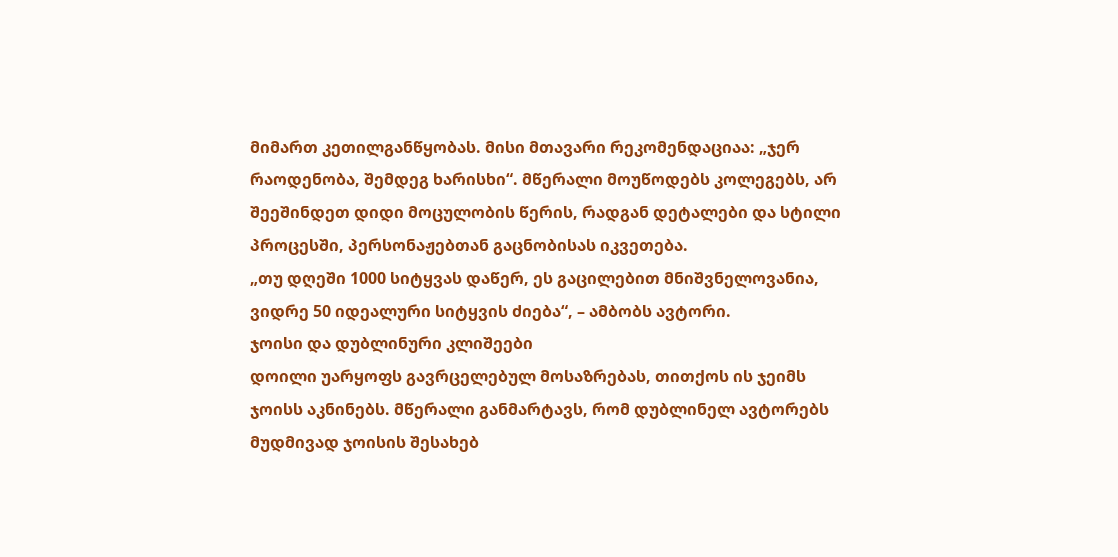მიმართ კეთილგანწყობას. მისი მთავარი რეკომენდაციაა: „ჯერ რაოდენობა, შემდეგ ხარისხი“. მწერალი მოუწოდებს კოლეგებს, არ შეეშინდეთ დიდი მოცულობის წერის, რადგან დეტალები და სტილი პროცესში, პერსონაჟებთან გაცნობისას იკვეთება.
„თუ დღეში 1000 სიტყვას დაწერ, ეს გაცილებით მნიშვნელოვანია, ვიდრე 50 იდეალური სიტყვის ძიება“, – ამბობს ავტორი.
ჯოისი და დუბლინური კლიშეები
დოილი უარყოფს გავრცელებულ მოსაზრებას, თითქოს ის ჯეიმს ჯოისს აკნინებს. მწერალი განმარტავს, რომ დუბლინელ ავტორებს მუდმივად ჯოისის შესახებ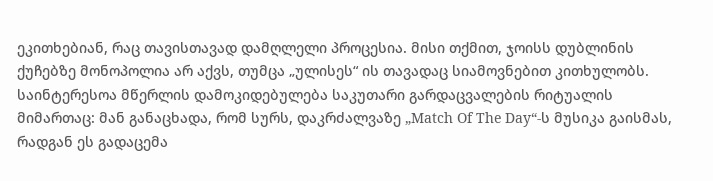ეკითხებიან, რაც თავისთავად დამღლელი პროცესია. მისი თქმით, ჯოისს დუბლინის ქუჩებზე მონოპოლია არ აქვს, თუმცა „ულისეს“ ის თავადაც სიამოვნებით კითხულობს.
საინტერესოა მწერლის დამოკიდებულება საკუთარი გარდაცვალების რიტუალის მიმართაც: მან განაცხადა, რომ სურს, დაკრძალვაზე „Match Of The Day“-ს მუსიკა გაისმას, რადგან ეს გადაცემა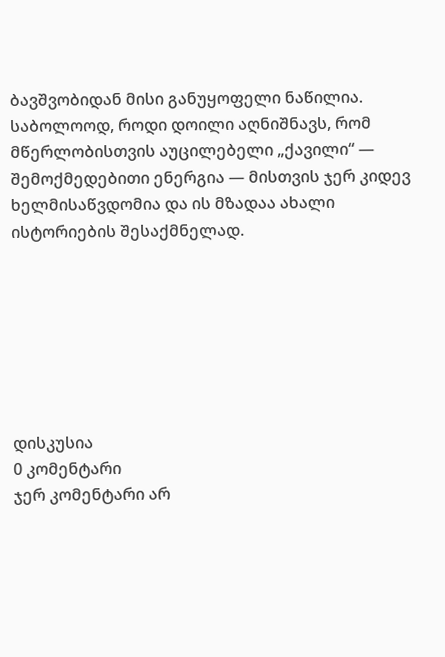ბავშვობიდან მისი განუყოფელი ნაწილია.
საბოლოოდ, როდი დოილი აღნიშნავს, რომ მწერლობისთვის აუცილებელი „ქავილი“ — შემოქმედებითი ენერგია — მისთვის ჯერ კიდევ ხელმისაწვდომია და ის მზადაა ახალი ისტორიების შესაქმნელად.







დისკუსია
0 კომენტარი
ჯერ კომენტარი არ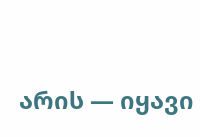არის — იყავი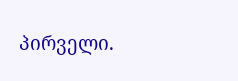პირველი.